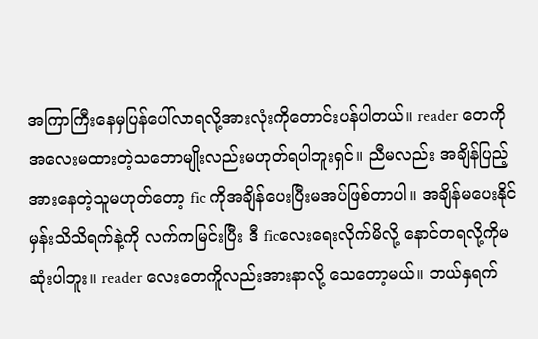အကြာကြီးနေမှပြန်ပေါ်လာရလို့အားလုံးကိုတောင်းပန်ပါတယ်။ reader တေကို အလေးမထားတဲ့သဘောမျိုးလည်းမဟုတ်ရပါဘူးရှင်။ ညီမလည်း အချိန်ပြည့်အားနေတဲ့သူမဟုတ်တော့ fic ကိုအချိန်ပေးပြီးမအပ်ဖြစ်တာပါ။ အချိန်မပေးနိုင်မှန်းသိသိရက်နဲ့ကို လက်ကမြင်းပြီး ဒီ ficလေးရေးလိုက်မိလို့ နောင်တရလို့ကိုမဆုံးပါဘူး။ reader လေးတေကိူလည်းအားနာလို့ သေတော့မယ်။ ဘယ်နှရက်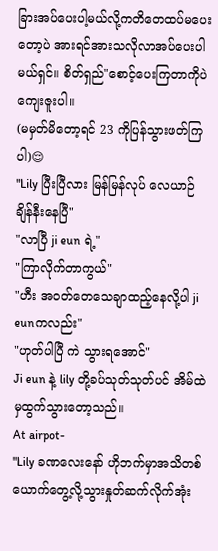ခြားအပ်ပေးပါ့မယ်လို့ကတိတေထပ်မပေးတော့ပဲ အားရင်အားသလိုလာအပ်ပေးပါမယ်ရှင်။ စိတ်ရှည်"စောင့်ပေးကြတာကိုပဲကျေးဇူးပါ။
(မမှတ်မိတော့ရင် 23 ကိုပြန်သွားဖတ်ကြပါ)😌
"Lily ပြီးပြီလား မြန်မြန်လုပ် လေယာဉ်ချိန်နီးနေပြီ"
"လာပြီ ji eun ရဲ့"
"ကြာလိုက်တာကွယ်"
"ဟီး အဝတ်တေသေချာထည့်နေလို့ပါ ji eunကလည်း"
"ဟုတ်ပါပြီ ကဲ သွားရအောင်"
Ji eun နဲ့ lily တို့ခပ်သုတ်သုတ်ပင် အိမ်ထဲမှထွက်သွားတော့သည်။
At airpot-
"Lily ခဏလေးနော် ဟိုဘက်မှာအသိတစ်ယောက်တွေ့လို့သွားနှုတ်ဆက်လိုက်အုံး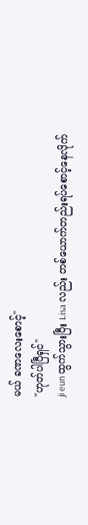မယ် ခဏလေးစောင့်"
"ဟုတ်ပါပြီရှင်"
ji eun ထွက်သွားပြီး Lisa လည်း တစ်ယောက်တည်းရပ်စောင့်နေလိုက်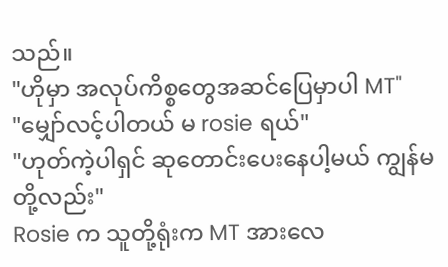သည်။
"ဟိုမှာ အလုပ်ကိစ္စတွေအဆင်ပြေမှာပါ MT"
"မျှော်လင့်ပါတယ် မ rosie ရယ်"
"ဟုတ်ကဲ့ပါရှင် ဆုတောင်းပေးနေပါ့မယ် ကျွန်မတို့လည်း"
Rosie က သူတို့ရုံးက MT အားလေ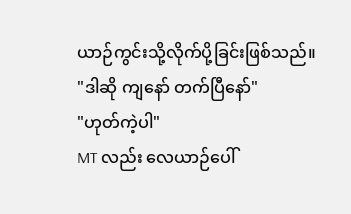ယာဉ်ကွင်းသို့လိုက်ပို့ခြင်းဖြစ်သည်။
"ဒါဆို ကျနော် တက်ပြီနော်"
"ဟုတ်ကဲ့ပါ"
MT လည်း လေယာဉ်ပေါ်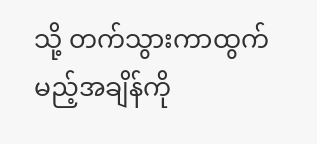သို့ တက်သွားကာထွက်မည့်အချိန်ကို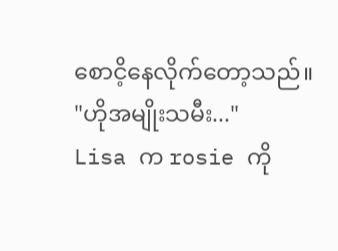စောငိ့နေလိုက်တော့သည်။
"ဟိုအမျိုးသမီး..."
Lisa က rosie ကို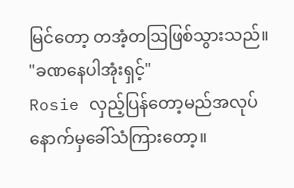မြင်တော့ တအံ့တဩဖြစ်သွားသည်။
"ခဏနေပါအုံးရှင့်"
Rosie လှည့်ပြန်တော့မည်အလုပ် နောက်မှခေါ်သံကြားတော့။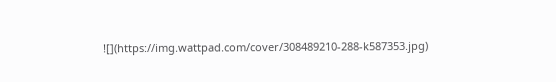![](https://img.wattpad.com/cover/308489210-288-k587353.jpg)